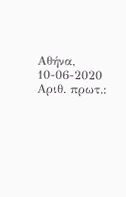Αθήνα, 10-06-2020 Αριθ. πρωτ.: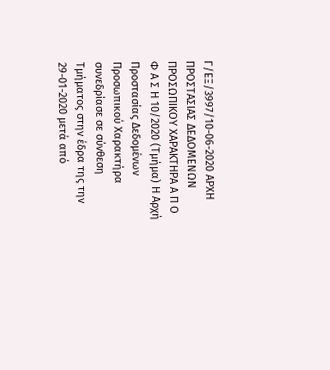Γ/ΕΞ/3997/10-06-2020 ΑΡΧΗ ΠΡΟΣΤΑΣΙΑΣ ΔΕΔΟΜΕΝΩΝ ΠΡΟΣΩΠΙΚΟΥ ΧΑΡΑΚΤΗΡΑ Α Π Ο Φ Α Σ Η 10/2020 (Τμήμα) Η Αρχή Προστασίας Δεδομένων Προσωπικού Χαρακτήρα συνεδρίασε σε σύνθεση Τμήματος στην έδρα της την 29-01-2020 μετά από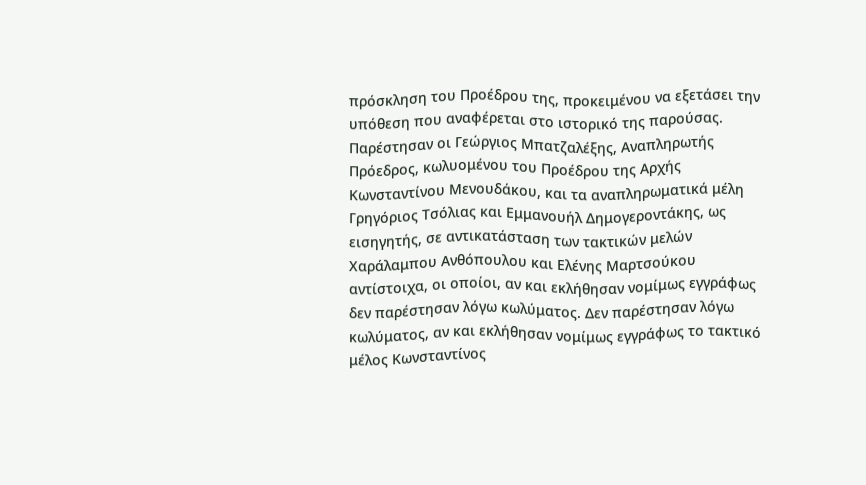πρόσκληση του Προέδρου της, προκειμένου να εξετάσει την υπόθεση που αναφέρεται στο ιστορικό της παρούσας. Παρέστησαν οι Γεώργιος Μπατζαλέξης, Αναπληρωτής Πρόεδρος, κωλυομένου του Προέδρου της Αρχής Κωνσταντίνου Μενουδάκου, και τα αναπληρωματικά μέλη Γρηγόριος Τσόλιας και Εμμανουήλ Δημογεροντάκης, ως εισηγητής, σε αντικατάσταση των τακτικών μελών Χαράλαμπου Ανθόπουλου και Ελένης Μαρτσούκου αντίστοιχα, οι οποίοι, αν και εκλήθησαν νομίμως εγγράφως δεν παρέστησαν λόγω κωλύματος. Δεν παρέστησαν λόγω κωλύματος, αν και εκλήθησαν νομίμως εγγράφως το τακτικό μέλος Κωνσταντίνος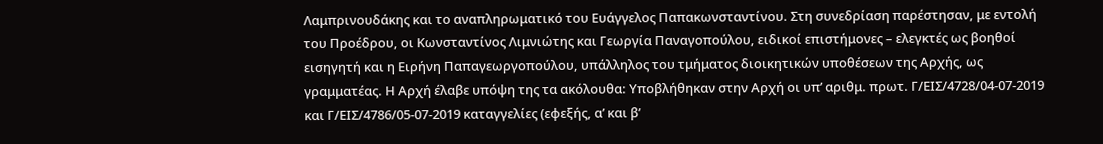Λαμπρινουδάκης και το αναπληρωματικό του Ευάγγελος Παπακωνσταντίνου. Στη συνεδρίαση παρέστησαν, με εντολή του Προέδρου, οι Κωνσταντίνος Λιμνιώτης και Γεωργία Παναγοπούλου, ειδικοί επιστήμονες – ελεγκτές ως βοηθοί εισηγητή και η Ειρήνη Παπαγεωργοπούλου, υπάλληλος του τμήματος διοικητικών υποθέσεων της Αρχής, ως γραμματέας. Η Αρχή έλαβε υπόψη της τα ακόλουθα: Υποβλήθηκαν στην Αρχή οι υπ’ αριθμ. πρωτ. Γ/ΕΙΣ/4728/04-07-2019 και Γ/ΕΙΣ/4786/05-07-2019 καταγγελίες (εφεξής, α’ και β’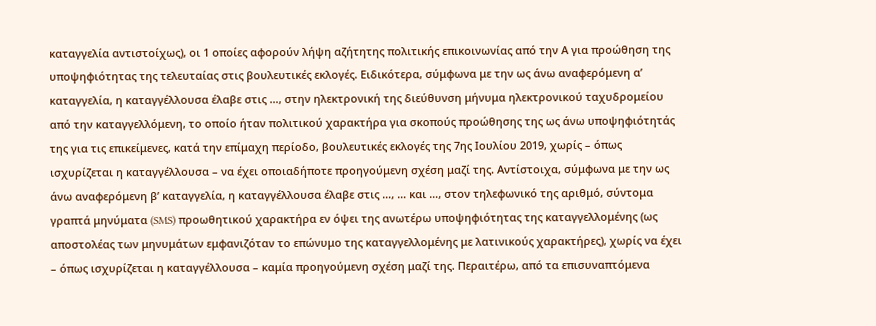καταγγελία αντιστοίχως), οι 1 οποίες αφορούν λήψη αζήτητης πολιτικής επικοινωνίας από την Α για προώθηση της υποψηφιότητας της τελευταίας στις βουλευτικές εκλογές. Ειδικότερα, σύμφωνα με την ως άνω αναφερόμενη α’ καταγγελία, η καταγγέλλουσα έλαβε στις …, στην ηλεκτρονική της διεύθυνση μήνυμα ηλεκτρονικού ταχυδρομείου από την καταγγελλόμενη, το οποίο ήταν πολιτικού χαρακτήρα για σκοπούς προώθησης της ως άνω υποψηφιότητάς της για τις επικείμενες, κατά την επίμαχη περίοδο, βουλευτικές εκλογές της 7ης Ιουλίου 2019, χωρίς – όπως ισχυρίζεται η καταγγέλλουσα – να έχει οποιαδήποτε προηγούμενη σχέση μαζί της. Αντίστοιχα, σύμφωνα με την ως άνω αναφερόμενη β’ καταγγελία, η καταγγέλλουσα έλαβε στις …, … και …, στον τηλεφωνικό της αριθμό, σύντομα γραπτά μηνύματα (SMS) προωθητικού χαρακτήρα εν όψει της ανωτέρω υποψηφιότητας της καταγγελλομένης (ως αποστολέας των μηνυμάτων εμφανιζόταν το επώνυμο της καταγγελλομένης με λατινικούς χαρακτήρες), χωρίς να έχει – όπως ισχυρίζεται η καταγγέλλουσα – καμία προηγούμενη σχέση μαζί της. Περαιτέρω, από τα επισυναπτόμενα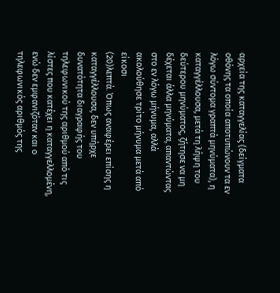αρχεία της καταγγελίας (δείγματα οθόνης τα οποία αποτυπώνουν τα εν λόγω σύντομα γραπτά μηνύματα), η καταγγέλλουσα, μετά τη λήψη του δεύτερου μηνύματος, ζήτησε να μη δέχεται άλλα μηνύματα, απαντώντας στο εν λόγω μήνυμα, αλλά ακολούθησε τρίτο μήνυμα μετά από είκοσι
(20)λεπτά. Όπως αναφέρει επίσης η καταγγέλλουσα, δεν υπήρχε δυνατότητα διαγραφής του τηλεφωνικού της αριθμού από τις λίστες που κατέχει η καταγγελλομένη, ενώ δεν εμφανιζόταν και ο τηλεφωνικός αριθμός της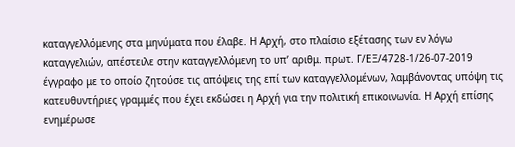καταγγελλόμενης στα μηνύματα που έλαβε. Η Αρχή, στο πλαίσιο εξέτασης των εν λόγω καταγγελιών, απέστειλε στην καταγγελλόμενη το υπ’ αριθμ. πρωτ. Γ/ΕΞ/4728-1/26-07-2019 έγγραφο με το οποίο ζητούσε τις απόψεις της επί των καταγγελλομένων, λαμβάνοντας υπόψη τις κατευθυντήριες γραμμές που έχει εκδώσει η Αρχή για την πολιτική επικοινωνία. Η Αρχή επίσης ενημέρωσε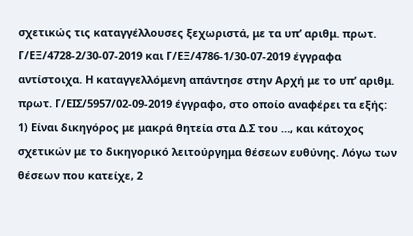σχετικώς τις καταγγέλλουσες ξεχωριστά, με τα υπ’ αριθμ. πρωτ. Γ/ΕΞ/4728-2/30-07-2019 και Γ/ΕΞ/4786-1/30-07-2019 έγγραφα αντίστοιχα. Η καταγγελλόμενη απάντησε στην Αρχή με το υπ’ αριθμ. πρωτ. Γ/ΕΙΣ/5957/02-09-2019 έγγραφο, στο οποίο αναφέρει τα εξής: 1) Είναι δικηγόρος με μακρά θητεία στα Δ.Σ του …, και κάτοχος σχετικών με το δικηγορικό λειτούργημα θέσεων ευθύνης. Λόγω των θέσεων που κατείχε, 2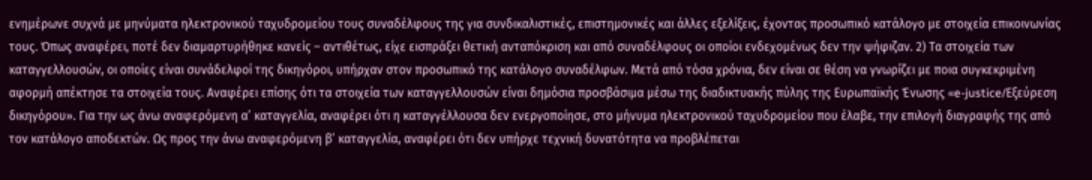ενημέρωνε συχνά με μηνύματα ηλεκτρονικού ταχυδρομείου τους συναδέλφους της για συνδικαλιστικές, επιστημονικές και άλλες εξελίξεις, έχοντας προσωπικό κατάλογο με στοιχεία επικοινωνίας τους. Όπως αναφέρει, ποτέ δεν διαμαρτυρήθηκε κανείς – αντιθέτως, είχε εισπράξει θετική ανταπόκριση και από συναδέλφους οι οποίοι ενδεχομένως δεν την ψήφιζαν. 2) Τα στοιχεία των καταγγελλουσών, οι οποίες είναι συνάδελφοί της δικηγόροι, υπήρχαν στον προσωπικό της κατάλογο συναδέλφων. Μετά από τόσα χρόνια, δεν είναι σε θέση να γνωρίζει με ποια συγκεκριμένη αφορμή απέκτησε τα στοιχεία τους. Αναφέρει επίσης ότι τα στοιχεία των καταγγελλουσών είναι δημόσια προσβάσιμα μέσω της διαδικτυακής πύλης της Ευρωπαϊκής Ένωσης «e-justice/Εξεύρεση δικηγόρου». Για την ως άνω αναφερόμενη α’ καταγγελία, αναφέρει ότι η καταγγέλλουσα δεν ενεργοποίησε, στο μήνυμα ηλεκτρονικού ταχυδρομείου που έλαβε, την επιλογή διαγραφής της από τον κατάλογο αποδεκτών. Ως προς την άνω αναφερόμενη β’ καταγγελία, αναφέρει ότι δεν υπήρχε τεχνική δυνατότητα να προβλέπεται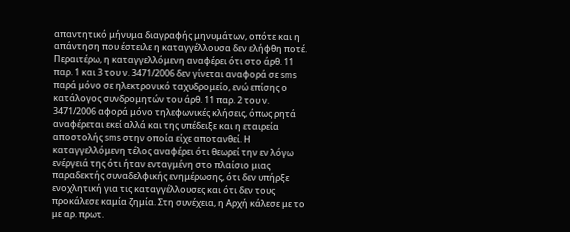απαντητικό μήνυμα διαγραφής μηνυμάτων, οπότε και η απάντηση που έστειλε η καταγγέλλουσα δεν ελήφθη ποτέ. Περαιτέρω, η καταγγελλόμενη αναφέρει ότι στο άρθ. 11 παρ. 1 και 3 του ν. 3471/2006 δεν γίνεται αναφορά σε sms παρά μόνο σε ηλεκτρονικό ταχυδρομείο, ενώ επίσης ο κατάλογος συνδρομητών του άρθ. 11 παρ. 2 του ν. 3471/2006 αφορά μόνο τηλεφωνικές κλήσεις, όπως ρητά αναφέρεται εκεί αλλά και της υπέδειξε και η εταιρεία αποστολής sms στην οποία είχε αποτανθεί. Η καταγγελλόμενη τέλος αναφέρει ότι θεωρεί την εν λόγω ενέργειά της ότι ήταν ενταγμένη στο πλαίσιο μιας παραδεκτής συναδελφικής ενημέρωσης, ότι δεν υπήρξε ενοχλητική για τις καταγγέλλουσες και ότι δεν τους προκάλεσε καμία ζημία. Στη συνέχεια, η Αρχή κάλεσε με το με αρ. πρωτ.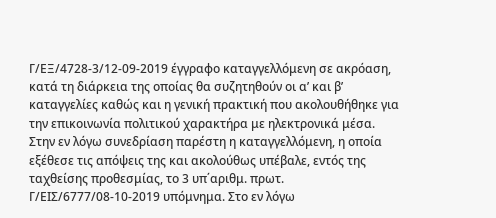Γ/ΕΞ/4728-3/12-09-2019 έγγραφο καταγγελλόμενη σε ακρόαση, κατά τη διάρκεια της οποίας θα συζητηθούν οι α’ και β’ καταγγελίες καθώς και η γενική πρακτική που ακολουθήθηκε για την επικοινωνία πολιτικού χαρακτήρα με ηλεκτρονικά μέσα. Στην εν λόγω συνεδρίαση παρέστη η καταγγελλόμενη, η οποία εξέθεσε τις απόψεις της και ακολούθως υπέβαλε, εντός της ταχθείσης προθεσμίας, το 3 υπ΄αριθμ. πρωτ. Γ/ΕΙΣ/6777/08-10-2019 υπόμνημα. Στο εν λόγω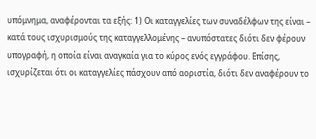υπόμνημα, αναφέρονται τα εξής: 1) Οι καταγγελίες των συναδέλφων της είναι – κατά τους ισχυρισμούς της καταγγελλομένης – ανυπόστατες διότι δεν φέρουν υπογραφή, η οποία είναι αναγκαία για το κύρος ενός εγγράφου. Επίσης, ισχυρίζεται ότι οι καταγγελίες πάσχουν από αοριστία, διότι δεν αναφέρουν το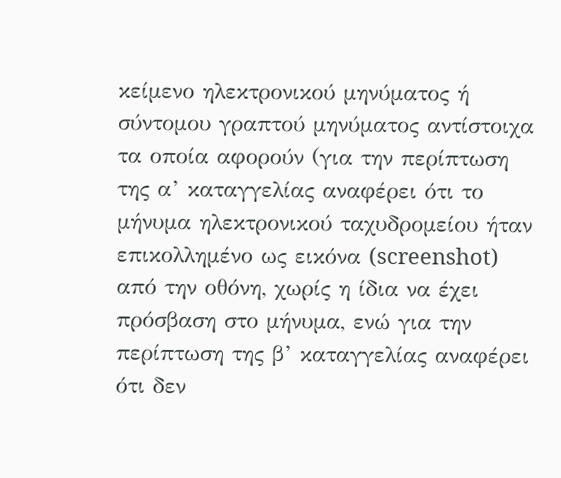κείμενο ηλεκτρονικού μηνύματος ή σύντομου γραπτού μηνύματος αντίστοιχα τα οποία αφορούν (για την περίπτωση της α’ καταγγελίας αναφέρει ότι το μήνυμα ηλεκτρονικού ταχυδρομείου ήταν επικολλημένο ως εικόνα (screenshot) από την οθόνη, χωρίς η ίδια να έχει πρόσβαση στο μήνυμα, ενώ για την περίπτωση της β’ καταγγελίας αναφέρει ότι δεν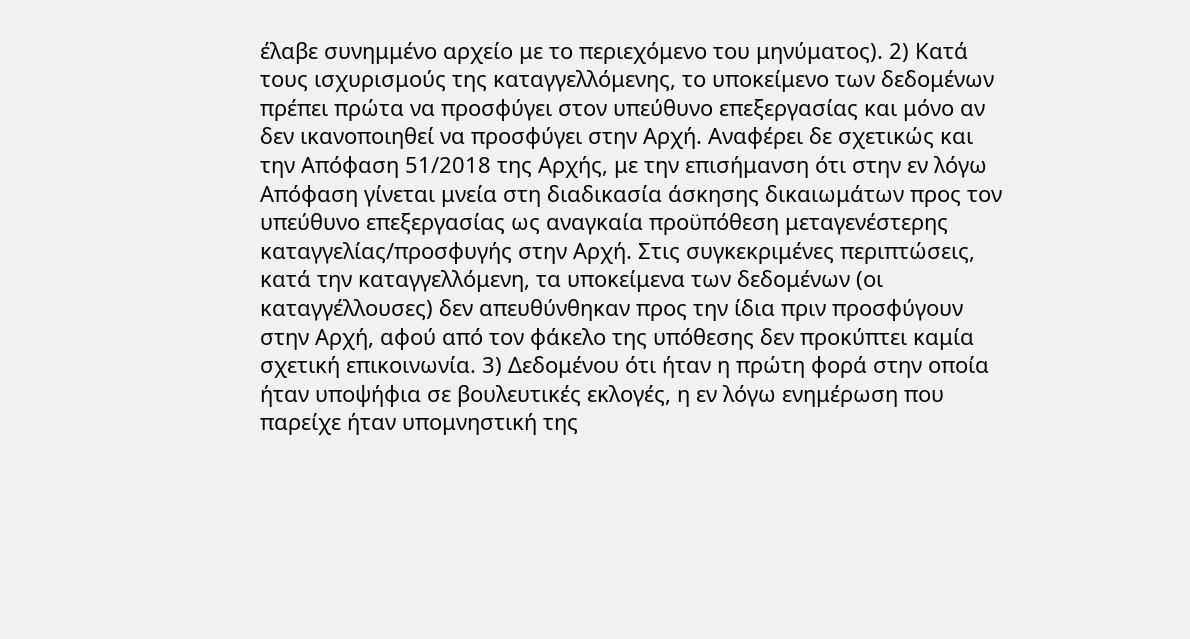έλαβε συνημμένο αρχείο με το περιεχόμενο του μηνύματος). 2) Κατά τους ισχυρισμούς της καταγγελλόμενης, το υποκείμενο των δεδομένων πρέπει πρώτα να προσφύγει στον υπεύθυνο επεξεργασίας και μόνο αν δεν ικανοποιηθεί να προσφύγει στην Αρχή. Αναφέρει δε σχετικώς και την Απόφαση 51/2018 της Αρχής, με την επισήμανση ότι στην εν λόγω Απόφαση γίνεται μνεία στη διαδικασία άσκησης δικαιωμάτων προς τον υπεύθυνο επεξεργασίας ως αναγκαία προϋπόθεση μεταγενέστερης καταγγελίας/προσφυγής στην Αρχή. Στις συγκεκριμένες περιπτώσεις, κατά την καταγγελλόμενη, τα υποκείμενα των δεδομένων (οι καταγγέλλουσες) δεν απευθύνθηκαν προς την ίδια πριν προσφύγουν στην Αρχή, αφού από τον φάκελο της υπόθεσης δεν προκύπτει καμία σχετική επικοινωνία. 3) Δεδομένου ότι ήταν η πρώτη φορά στην οποία ήταν υποψήφια σε βουλευτικές εκλογές, η εν λόγω ενημέρωση που παρείχε ήταν υπομνηστική της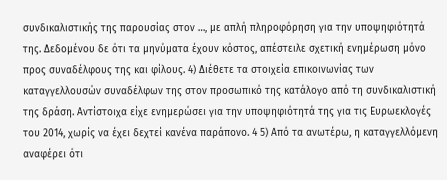συνδικαλιστικής της παρουσίας στον …, με απλή πληροφόρηση για την υποψηφιότητά της. Δεδομένου δε ότι τα μηνύματα έχουν κόστος, απέστειλε σχετική ενημέρωση μόνο προς συναδέλφους της και φίλους. 4) Διέθετε τα στοιχεία επικοινωνίας των καταγγελλουσών συναδέλφων της στον προσωπικό της κατάλογο από τη συνδικαλιστική της δράση. Αντίστοιχα είχε ενημερώσει για την υποψηφιότητά της για τις Ευρωεκλογές του 2014, χωρίς να έχει δεχτεί κανένα παράπονο. 4 5) Από τα ανωτέρω, η καταγγελλόμενη αναφέρει ότι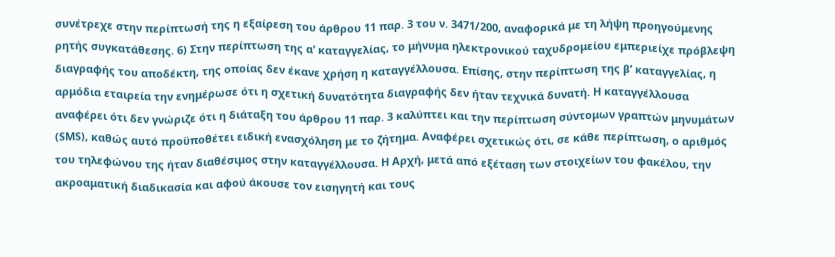συνέτρεχε στην περίπτωσή της η εξαίρεση του άρθρου 11 παρ. 3 του ν. 3471/200, αναφορικά με τη λήψη προηγούμενης ρητής συγκατάθεσης. 6) Στην περίπτωση της α’ καταγγελίας, το μήνυμα ηλεκτρονικού ταχυδρομείου εμπεριείχε πρόβλεψη διαγραφής του αποδέκτη, της οποίας δεν έκανε χρήση η καταγγέλλουσα. Επίσης, στην περίπτωση της β’ καταγγελίας, η αρμόδια εταιρεία την ενημέρωσε ότι η σχετική δυνατότητα διαγραφής δεν ήταν τεχνικά δυνατή. Η καταγγέλλουσα αναφέρει ότι δεν γνώριζε ότι η διάταξη του άρθρου 11 παρ. 3 καλύπτει και την περίπτωση σύντομων γραπτών μηνυμάτων (SMS), καθώς αυτό προϋποθέτει ειδική ενασχόληση με το ζήτημα. Αναφέρει σχετικώς ότι, σε κάθε περίπτωση, ο αριθμός του τηλεφώνου της ήταν διαθέσιμος στην καταγγέλλουσα. Η Αρχή, μετά από εξέταση των στοιχείων του φακέλου, την ακροαματική διαδικασία και αφού άκουσε τον εισηγητή και τους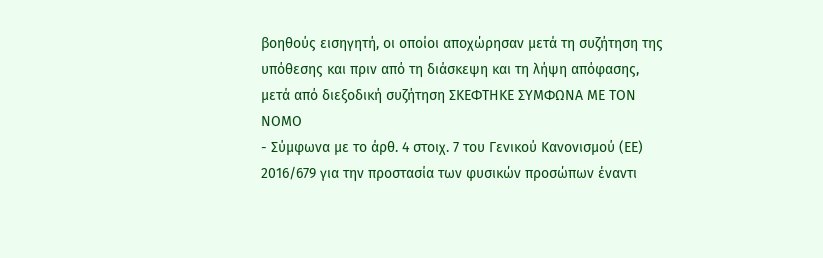βοηθούς εισηγητή, οι οποίοι αποχώρησαν μετά τη συζήτηση της υπόθεσης και πριν από τη διάσκεψη και τη λήψη απόφασης, μετά από διεξοδική συζήτηση ΣΚΕΦΤΗΚΕ ΣΥΜΦΩΝΑ ΜΕ ΤΟΝ ΝΟΜΟ
- Σύμφωνα με το άρθ. 4 στοιχ. 7 του Γενικού Κανονισμού (ΕΕ) 2016/679 για την προστασία των φυσικών προσώπων έναντι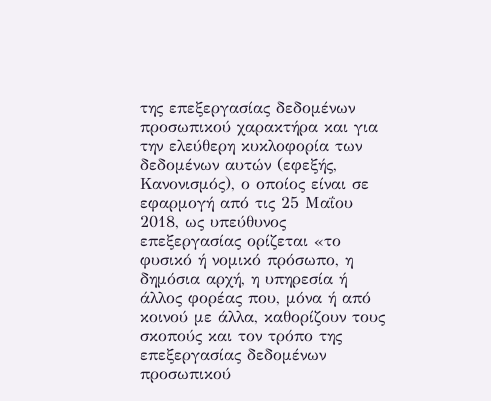της επεξεργασίας δεδομένων προσωπικού χαρακτήρα και για την ελεύθερη κυκλοφορία των δεδομένων αυτών (εφεξής, Κανονισμός), ο οποίος είναι σε εφαρμογή από τις 25 Μαΐου 2018, ως υπεύθυνος επεξεργασίας ορίζεται «το φυσικό ή νομικό πρόσωπο, η δημόσια αρχή, η υπηρεσία ή άλλος φορέας που, μόνα ή από κοινού με άλλα, καθορίζουν τους σκοπούς και τον τρόπο της επεξεργασίας δεδομένων προσωπικού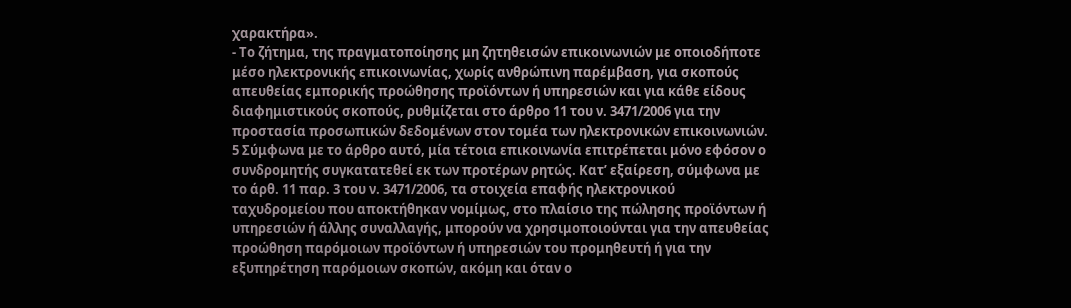χαρακτήρα».
- Το ζήτημα, της πραγματοποίησης μη ζητηθεισών επικοινωνιών με οποιοδήποτε μέσο ηλεκτρονικής επικοινωνίας, χωρίς ανθρώπινη παρέμβαση, για σκοπούς απευθείας εμπορικής προώθησης προϊόντων ή υπηρεσιών και για κάθε είδους διαφημιστικούς σκοπούς, ρυθμίζεται στο άρθρο 11 του ν. 3471/2006 για την προστασία προσωπικών δεδομένων στον τομέα των ηλεκτρονικών επικοινωνιών. 5 Σύμφωνα με το άρθρο αυτό, μία τέτοια επικοινωνία επιτρέπεται μόνο εφόσον ο συνδρομητής συγκατατεθεί εκ των προτέρων ρητώς. Κατ’ εξαίρεση, σύμφωνα με το άρθ. 11 παρ. 3 του ν. 3471/2006, τα στοιχεία επαφής ηλεκτρονικού ταχυδρομείου που αποκτήθηκαν νομίμως, στο πλαίσιο της πώλησης προϊόντων ή υπηρεσιών ή άλλης συναλλαγής, μπορούν να χρησιμοποιούνται για την απευθείας προώθηση παρόμοιων προϊόντων ή υπηρεσιών του προμηθευτή ή για την εξυπηρέτηση παρόμοιων σκοπών, ακόμη και όταν ο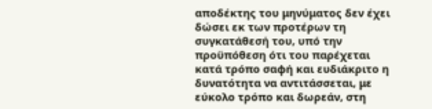αποδέκτης του μηνύματος δεν έχει δώσει εκ των προτέρων τη συγκατάθεσή του, υπό την προϋπόθεση ότι του παρέχεται κατά τρόπο σαφή και ευδιάκριτο η δυνατότητα να αντιτάσσεται, με εύκολο τρόπο και δωρεάν, στη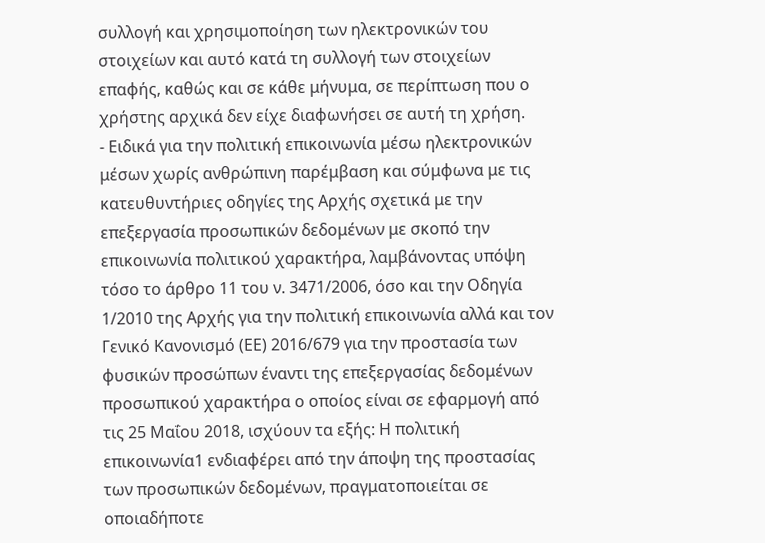συλλογή και χρησιμοποίηση των ηλεκτρονικών του στοιχείων και αυτό κατά τη συλλογή των στοιχείων επαφής, καθώς και σε κάθε μήνυμα, σε περίπτωση που ο χρήστης αρχικά δεν είχε διαφωνήσει σε αυτή τη χρήση.
- Ειδικά για την πολιτική επικοινωνία μέσω ηλεκτρονικών μέσων χωρίς ανθρώπινη παρέμβαση και σύμφωνα με τις κατευθυντήριες οδηγίες της Αρχής σχετικά με την επεξεργασία προσωπικών δεδομένων με σκοπό την επικοινωνία πολιτικού χαρακτήρα, λαμβάνοντας υπόψη τόσο το άρθρο 11 του ν. 3471/2006, όσο και την Οδηγία 1/2010 της Αρχής για την πολιτική επικοινωνία αλλά και τον Γενικό Κανονισμό (ΕΕ) 2016/679 για την προστασία των φυσικών προσώπων έναντι της επεξεργασίας δεδομένων προσωπικού χαρακτήρα ο οποίος είναι σε εφαρμογή από τις 25 Μαΐου 2018, ισχύουν τα εξής: Η πολιτική επικοινωνία1 ενδιαφέρει από την άποψη της προστασίας των προσωπικών δεδομένων, πραγματοποιείται σε οποιαδήποτε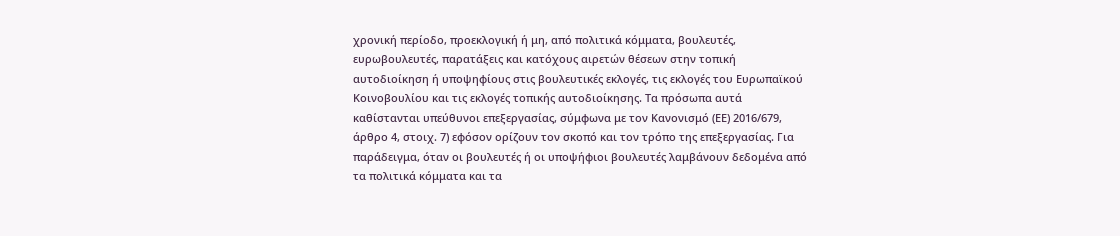χρονική περίοδο, προεκλογική ή μη, από πολιτικά κόμματα, βουλευτές, ευρωβουλευτές, παρατάξεις και κατόχους αιρετών θέσεων στην τοπική αυτοδιοίκηση ή υποψηφίους στις βουλευτικές εκλογές, τις εκλογές του Ευρωπαϊκού Κοινοβουλίου και τις εκλογές τοπικής αυτοδιοίκησης. Τα πρόσωπα αυτά καθίστανται υπεύθυνοι επεξεργασίας, σύμφωνα με τον Κανονισμό (ΕΕ) 2016/679, άρθρο 4, στοιχ. 7) εφόσον ορίζουν τον σκοπό και τον τρόπο της επεξεργασίας. Για παράδειγμα, όταν οι βουλευτές ή οι υποψήφιοι βουλευτές λαμβάνουν δεδομένα από τα πολιτικά κόμματα και τα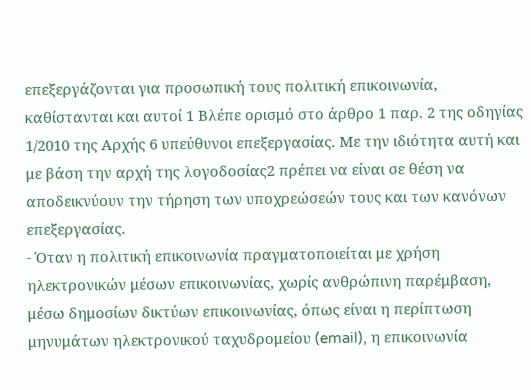επεξεργάζονται για προσωπική τους πολιτική επικοινωνία, καθίστανται και αυτοί 1 Βλέπε ορισμό στο άρθρο 1 παρ. 2 της οδηγίας 1/2010 της Αρχής 6 υπεύθυνοι επεξεργασίας. Με την ιδιότητα αυτή και με βάση την αρχή της λογοδοσίας2 πρέπει να είναι σε θέση να αποδεικνύουν την τήρηση των υποχρεώσεών τους και των κανόνων επεξεργασίας.
- Όταν η πολιτική επικοινωνία πραγματοποιείται με χρήση ηλεκτρονικών μέσων επικοινωνίας, χωρίς ανθρώπινη παρέμβαση, μέσω δημοσίων δικτύων επικοινωνίας, όπως είναι η περίπτωση μηνυμάτων ηλεκτρονικού ταχυδρομείου (email), η επικοινωνία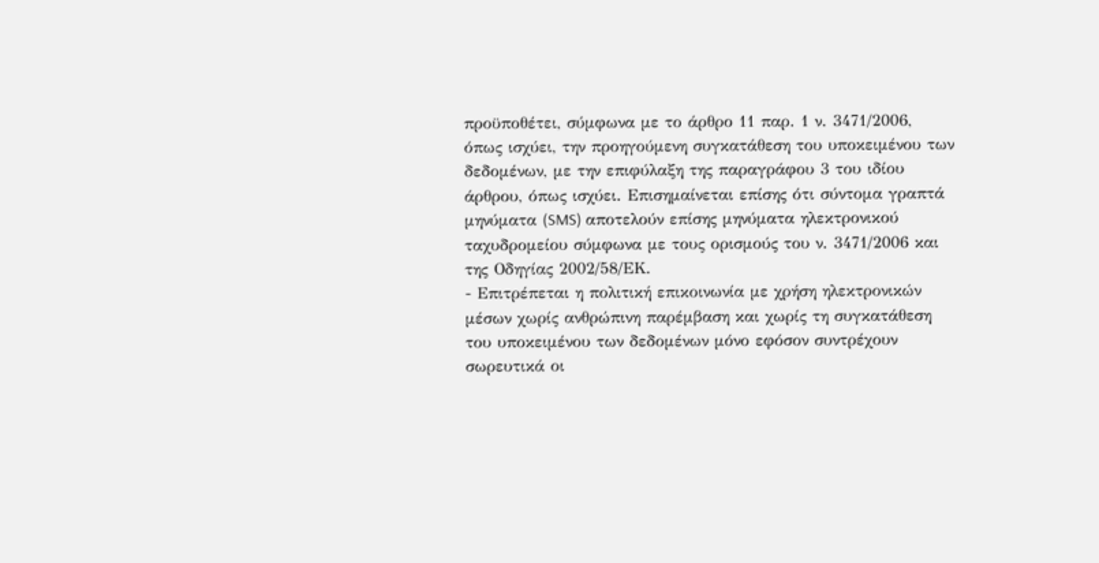προϋποθέτει, σύμφωνα με το άρθρο 11 παρ. 1 ν. 3471/2006, όπως ισχύει, την προηγούμενη συγκατάθεση του υποκειμένου των δεδομένων, με την επιφύλαξη της παραγράφου 3 του ιδίου άρθρου, όπως ισχύει. Επισημαίνεται επίσης ότι σύντομα γραπτά μηνύματα (SMS) αποτελούν επίσης μηνύματα ηλεκτρονικού ταχυδρομείου σύμφωνα με τους ορισμούς του ν. 3471/2006 και της Οδηγίας 2002/58/ΕΚ.
- Επιτρέπεται η πολιτική επικοινωνία με χρήση ηλεκτρονικών μέσων χωρίς ανθρώπινη παρέμβαση και χωρίς τη συγκατάθεση του υποκειμένου των δεδομένων μόνο εφόσον συντρέχουν σωρευτικά οι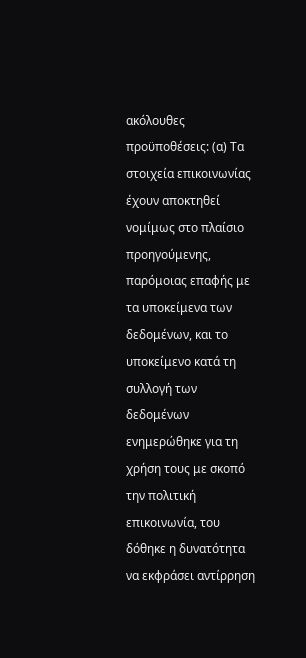ακόλουθες προϋποθέσεις: (α) Τα στοιχεία επικοινωνίας έχουν αποκτηθεί νομίμως στο πλαίσιο προηγούμενης, παρόμοιας επαφής με τα υποκείμενα των δεδομένων, και το υποκείμενο κατά τη συλλογή των δεδομένων ενημερώθηκε για τη χρήση τους με σκοπό την πολιτική επικοινωνία, του δόθηκε η δυνατότητα να εκφράσει αντίρρηση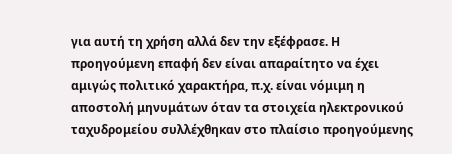για αυτή τη χρήση αλλά δεν την εξέφρασε. Η προηγούμενη επαφή δεν είναι απαραίτητο να έχει αμιγώς πολιτικό χαρακτήρα, π.χ. είναι νόμιμη η αποστολή μηνυμάτων όταν τα στοιχεία ηλεκτρονικού ταχυδρομείου συλλέχθηκαν στο πλαίσιο προηγούμενης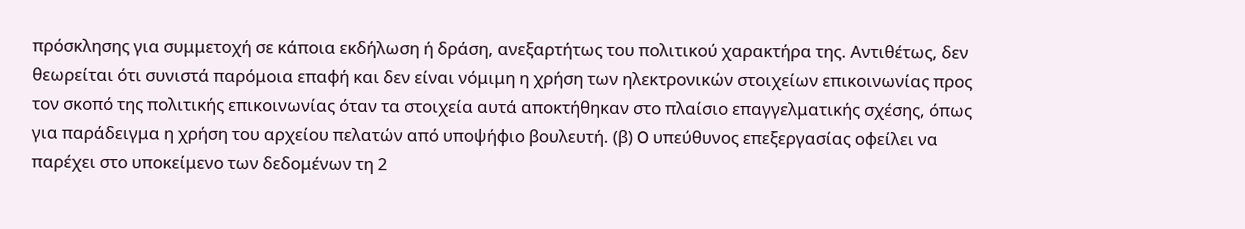πρόσκλησης για συμμετοχή σε κάποια εκδήλωση ή δράση, ανεξαρτήτως του πολιτικού χαρακτήρα της. Αντιθέτως, δεν θεωρείται ότι συνιστά παρόμοια επαφή και δεν είναι νόμιμη η χρήση των ηλεκτρονικών στοιχείων επικοινωνίας προς τον σκοπό της πολιτικής επικοινωνίας όταν τα στοιχεία αυτά αποκτήθηκαν στο πλαίσιο επαγγελματικής σχέσης, όπως για παράδειγμα η χρήση του αρχείου πελατών από υποψήφιο βουλευτή. (β) O υπεύθυνος επεξεργασίας οφείλει να παρέχει στο υποκείμενο των δεδομένων τη 2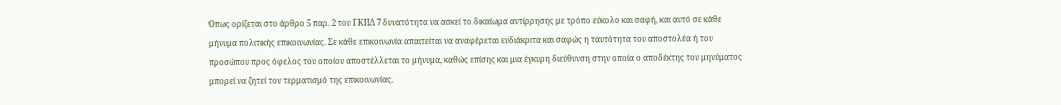Όπως ορίζεται στο άρθρο 5 παρ. 2 του ΓΚΠΔ 7 δυνατότητα να ασκεί το δικαίωμα αντίρρησης με τρόπο εύκολο και σαφή, και αυτό σε κάθε μήνυμα πολιτικής επικοινωνίας. Σε κάθε επικοινωνία απαιτείται να αναφέρεται ευδιάκριτα και σαφώς η ταυτότητα του αποστολέα ή του προσώπου προς όφελος του οποίου αποστέλλεται το μήνυμα, καθώς επίσης και μια έγκυρη διεύθυνση στην οποία ο αποδέκτης του μηνύματος μπορεί να ζητεί τον τερματισμό της επικοινωνίας.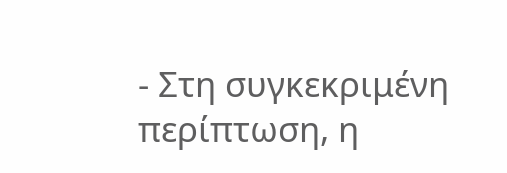- Στη συγκεκριμένη περίπτωση, η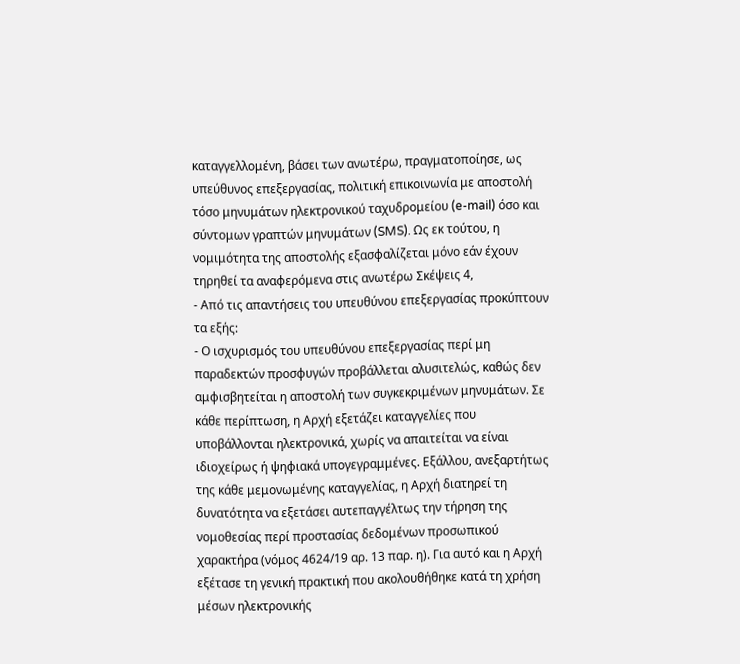καταγγελλομένη, βάσει των ανωτέρω, πραγματοποίησε, ως υπεύθυνος επεξεργασίας, πολιτική επικοινωνία με αποστολή τόσο μηνυμάτων ηλεκτρονικού ταχυδρομείου (e-mail) όσο και σύντομων γραπτών μηνυμάτων (SMS). Ως εκ τούτου, η νομιμότητα της αποστολής εξασφαλίζεται μόνο εάν έχουν τηρηθεί τα αναφερόμενα στις ανωτέρω Σκέψεις 4,
- Από τις απαντήσεις του υπευθύνου επεξεργασίας προκύπτουν τα εξής:
- Ο ισχυρισμός του υπευθύνου επεξεργασίας περί μη παραδεκτών προσφυγών προβάλλεται αλυσιτελώς, καθώς δεν αμφισβητείται η αποστολή των συγκεκριμένων μηνυμάτων. Σε κάθε περίπτωση, η Αρχή εξετάζει καταγγελίες που υποβάλλονται ηλεκτρονικά, χωρίς να απαιτείται να είναι ιδιοχείρως ή ψηφιακά υπογεγραμμένες. Εξάλλου, ανεξαρτήτως της κάθε μεμονωμένης καταγγελίας, η Αρχή διατηρεί τη δυνατότητα να εξετάσει αυτεπαγγέλτως την τήρηση της νομοθεσίας περί προστασίας δεδομένων προσωπικού χαρακτήρα (νόμος 4624/19 αρ. 13 παρ. η). Για αυτό και η Αρχή εξέτασε τη γενική πρακτική που ακολουθήθηκε κατά τη χρήση μέσων ηλεκτρονικής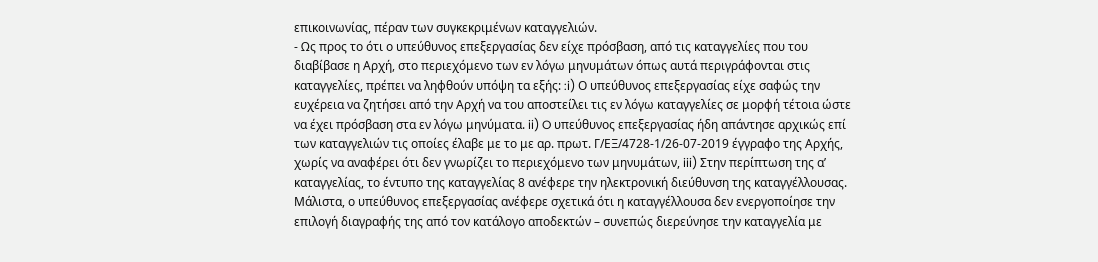επικοινωνίας, πέραν των συγκεκριμένων καταγγελιών.
- Ως προς το ότι ο υπεύθυνος επεξεργασίας δεν είχε πρόσβαση, από τις καταγγελίες που του διαβίβασε η Αρχή, στο περιεχόμενο των εν λόγω μηνυμάτων όπως αυτά περιγράφονται στις καταγγελίες, πρέπει να ληφθούν υπόψη τα εξής: :i) Ο υπεύθυνος επεξεργασίας είχε σαφώς την ευχέρεια να ζητήσει από την Αρχή να του αποστείλει τις εν λόγω καταγγελίες σε μορφή τέτοια ώστε να έχει πρόσβαση στα εν λόγω μηνύματα. ii) O υπεύθυνος επεξεργασίας ήδη απάντησε αρχικώς επί των καταγγελιών τις οποίες έλαβε με το με αρ. πρωτ. Γ/ΕΞ/4728-1/26-07-2019 έγγραφο της Αρχής, χωρίς να αναφέρει ότι δεν γνωρίζει το περιεχόμενο των μηνυμάτων, iii) Στην περίπτωση της α’ καταγγελίας, το έντυπο της καταγγελίας 8 ανέφερε την ηλεκτρονική διεύθυνση της καταγγέλλουσας. Μάλιστα, ο υπεύθυνος επεξεργασίας ανέφερε σχετικά ότι η καταγγέλλουσα δεν ενεργοποίησε την επιλογή διαγραφής της από τον κατάλογο αποδεκτών – συνεπώς διερεύνησε την καταγγελία με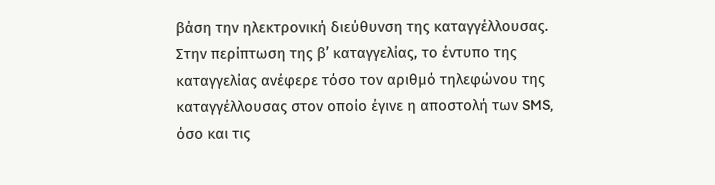βάση την ηλεκτρονική διεύθυνση της καταγγέλλουσας. Στην περίπτωση της β’ καταγγελίας, το έντυπο της καταγγελίας ανέφερε τόσο τον αριθμό τηλεφώνου της καταγγέλλουσας στον οποίο έγινε η αποστολή των SMS, όσο και τις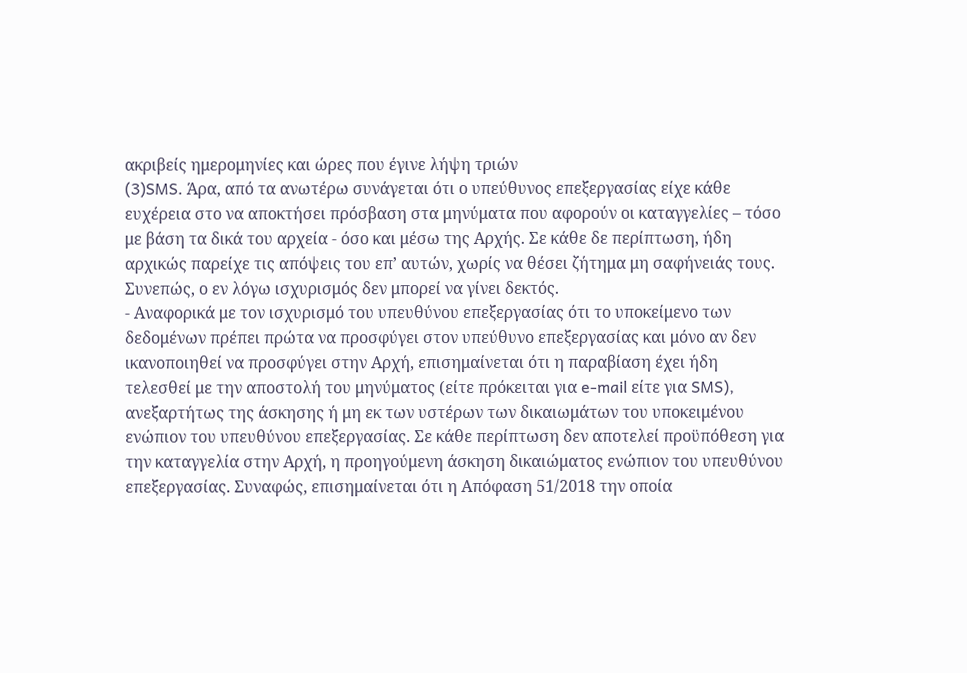ακριβείς ημερομηνίες και ώρες που έγινε λήψη τριών
(3)SMS. Άρα, από τα ανωτέρω συνάγεται ότι ο υπεύθυνος επεξεργασίας είχε κάθε ευχέρεια στο να αποκτήσει πρόσβαση στα μηνύματα που αφορούν οι καταγγελίες – τόσο με βάση τα δικά του αρχεία - όσο και μέσω της Αρχής. Σε κάθε δε περίπτωση, ήδη αρχικώς παρείχε τις απόψεις του επ’ αυτών, χωρίς να θέσει ζήτημα μη σαφήνειάς τους. Συνεπώς, ο εν λόγω ισχυρισμός δεν μπορεί να γίνει δεκτός.
- Αναφορικά με τον ισχυρισμό του υπευθύνου επεξεργασίας ότι το υποκείμενο των δεδομένων πρέπει πρώτα να προσφύγει στον υπεύθυνο επεξεργασίας και μόνο αν δεν ικανοποιηθεί να προσφύγει στην Αρχή, επισημαίνεται ότι η παραβίαση έχει ήδη τελεσθεί με την αποστολή του μηνύματος (είτε πρόκειται για e-mail είτε για SMS), ανεξαρτήτως της άσκησης ή μη εκ των υστέρων των δικαιωμάτων του υποκειμένου ενώπιον του υπευθύνου επεξεργασίας. Σε κάθε περίπτωση δεν αποτελεί προϋπόθεση για την καταγγελία στην Αρχή, η προηγούμενη άσκηση δικαιώματος ενώπιον του υπευθύνου επεξεργασίας. Συναφώς, επισημαίνεται ότι η Απόφαση 51/2018 την οποία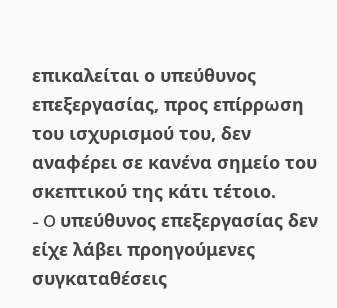επικαλείται ο υπεύθυνος επεξεργασίας, προς επίρρωση του ισχυρισμού του, δεν αναφέρει σε κανένα σημείο του σκεπτικού της κάτι τέτοιο.
- O υπεύθυνος επεξεργασίας δεν είχε λάβει προηγούμενες συγκαταθέσεις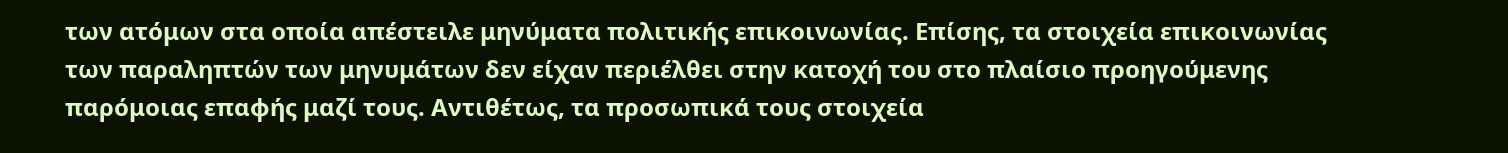των ατόμων στα οποία απέστειλε μηνύματα πολιτικής επικοινωνίας. Επίσης, τα στοιχεία επικοινωνίας των παραληπτών των μηνυμάτων δεν είχαν περιέλθει στην κατοχή του στο πλαίσιο προηγούμενης παρόμοιας επαφής μαζί τους. Αντιθέτως, τα προσωπικά τους στοιχεία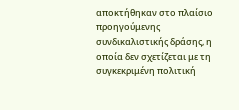αποκτήθηκαν στο πλαίσιο προηγούμενης συνδικαλιστικής δράσης, η οποία δεν σχετίζεται με τη συγκεκριμένη πολιτική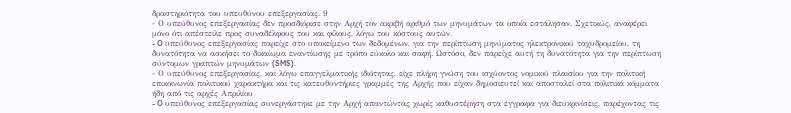δραστηριότητα του υπευθύνου επεξεργασίας. 9
- Ο υπεύθυνος επεξεργασίας δεν προσδιόρισε στην Αρχή τον ακριβή αριθμό των μηνυμάτων τα οποία εστάλησαν. Σχετικώς, αναφέρει μόνο ότι απέστειλε προς συναδέλφους του και φίλους, λόγω του κόστους αυτών.
- O υπεύθυνος επεξεργασίας παρείχε στο υποκείμενο των δεδομένων, για την περίπτωση μηνύματος ηλεκτρονικού ταχυδρομείου, τη δυνατότητα να ασκήσει το δικαίωμα εναντίωσης με τρόπο εύκολο και σαφή. Ωστόσο, δεν παρείχε αυτή τη δυνατότητα για την περίπτωση σύντομων γραπτών μηνυμάτων (SMS).
- Ο υπεύθυνος επεξεργασίας, και λόγω επαγγελματικής ιδιότητας, είχε πλήρη γνώση του ισχύοντος νομικού πλαισίου για την πολιτική επικοινωνία πολιτικού χαρακτήρα και τις κατευθυντήριες γραμμές της Αρχής που είχαν δημοσιευτεί και αποσταλεί στα πολιτικά κόμματα ήδη από τις αρχές Απριλίου
- O υπεύθυνος επεξεργασίας συνεργάστηκε με την Αρχή απαντώντας χωρίς καθυστέρηση στα έγγραφα για διευκρινίσεις, παρέχοντας τις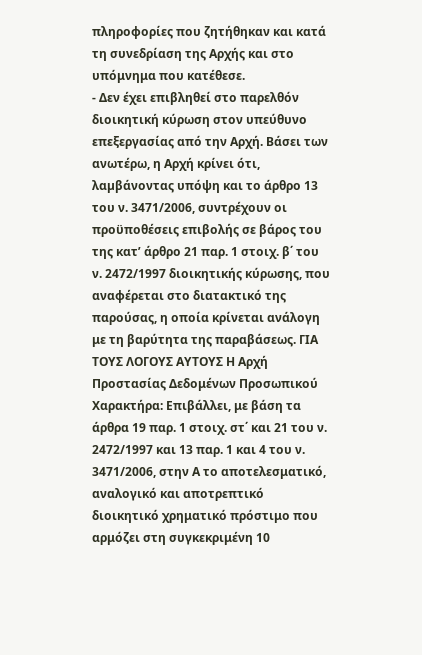πληροφορίες που ζητήθηκαν και κατά τη συνεδρίαση της Αρχής και στο υπόμνημα που κατέθεσε.
- Δεν έχει επιβληθεί στο παρελθόν διοικητική κύρωση στον υπεύθυνο επεξεργασίας από την Αρχή. Βάσει των ανωτέρω, η Αρχή κρίνει ότι, λαµβάνοντας υπόψη και το άρθρο 13 του ν. 3471/2006, συντρέχουν οι προϋποθέσεις επιβολής σε βάρος του της κατ’ άρθρο 21 παρ. 1 στοιχ. β΄ του ν. 2472/1997 διοικητικής κύρωσης, που αναφέρεται στο διατακτικό της παρούσας, η οποία κρίνεται ανάλογη με τη βαρύτητα της παραβάσεως. ΓΙΑ ΤΟΥΣ ΛΟΓΟΥΣ ΑΥΤΟΥΣ Η Αρχή Προστασίας Δεδομένων Προσωπικού Χαρακτήρα: Επιβάλλει, με βάση τα άρθρα 19 παρ. 1 στοιχ. στ΄ και 21 του ν. 2472/1997 και 13 παρ. 1 και 4 του ν. 3471/2006, στην Α το αποτελεσματικό, αναλογικό και αποτρεπτικό διοικητικό χρηματικό πρόστιμο που αρμόζει στη συγκεκριμένη 10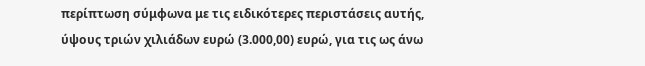περίπτωση σύμφωνα με τις ειδικότερες περιστάσεις αυτής, ύψους τριών χιλιάδων ευρώ (3.000,00) ευρώ, για τις ως άνω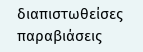διαπιστωθείσες παραβιάσεις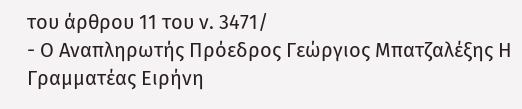του άρθρου 11 του ν. 3471/
- Ο Αναπληρωτής Πρόεδρος Γεώργιος Μπατζαλέξης Η Γραμματέας Ειρήνη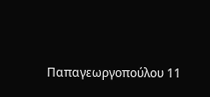Παπαγεωργοπούλου 11